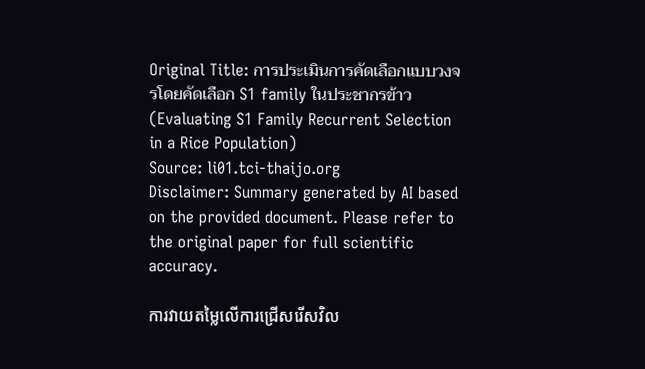Original Title: การประเมินการคัดเลือกแบบวงจรโดยคัดเลือก S1 family ในประชากรข้าว (Evaluating S1 Family Recurrent Selection in a Rice Population)
Source: li01.tci-thaijo.org
Disclaimer: Summary generated by AI based on the provided document. Please refer to the original paper for full scientific accuracy.

ការវាយតម្លៃលើការជ្រើសរើសវិល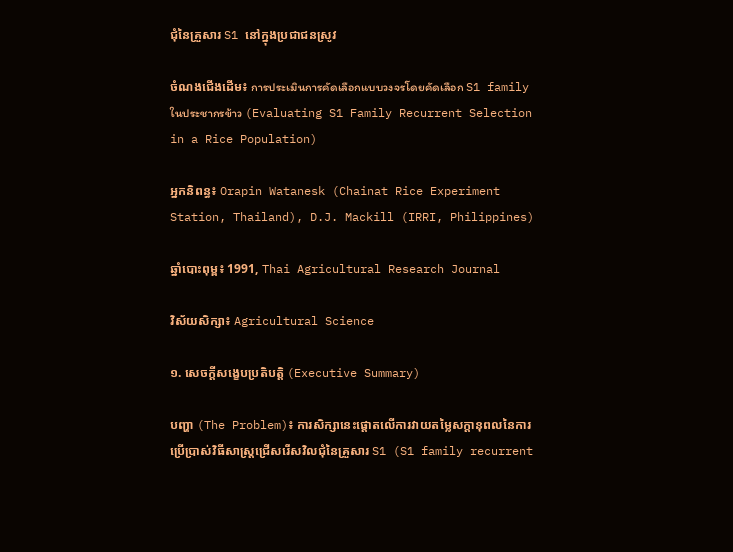ជុំនៃគ្រួសារ S1 នៅក្នុងប្រជាជនស្រូវ

ចំណងជើងដើម៖ การประเมินการคัดเลือกแบบวงจรโดยคัดเลือก S1 family ในประชากรข้าว (Evaluating S1 Family Recurrent Selection in a Rice Population)

អ្នកនិពន្ធ៖ Orapin Watanesk (Chainat Rice Experiment Station, Thailand), D.J. Mackill (IRRI, Philippines)

ឆ្នាំបោះពុម្ព៖ 1991, Thai Agricultural Research Journal

វិស័យសិក្សា៖ Agricultural Science

១. សេចក្តីសង្ខេបប្រតិបត្តិ (Executive Summary)

បញ្ហា (The Problem)៖ ការសិក្សានេះផ្តោតលើការវាយតម្លៃសក្តានុពលនៃការប្រើប្រាស់វិធីសាស្ត្រជ្រើសរើសវិលជុំនៃគ្រួសារ S1 (S1 family recurrent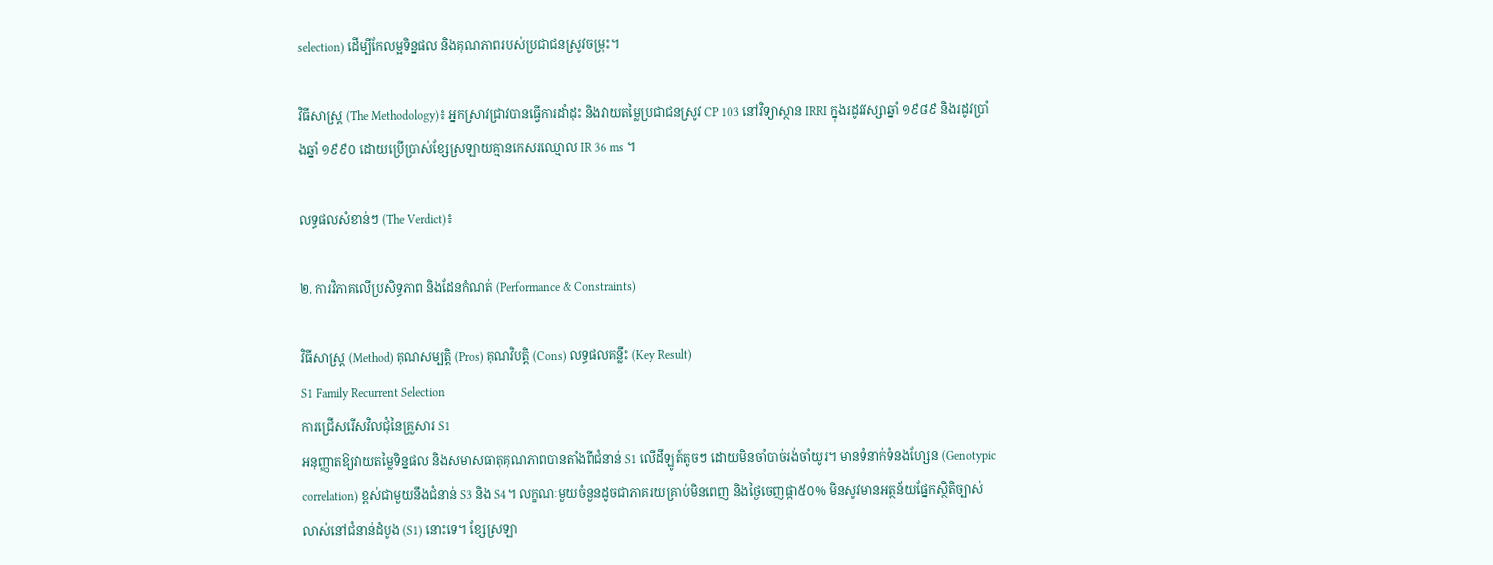selection) ដើម្បីកែលម្អទិន្នផល និងគុណភាពរបស់ប្រជាជនស្រូវចម្រុះ។

វិធីសាស្ត្រ (The Methodology)៖ អ្នកស្រាវជ្រាវបានធ្វើការដាំដុះ និងវាយតម្លៃប្រជាជនស្រូវ CP 103 នៅវិទ្យាស្ថាន IRRI ក្នុងរដូវវស្សាឆ្នាំ ១៩៨៩ និងរដូវប្រាំងឆ្នាំ ១៩៩០ ដោយប្រើប្រាស់ខ្សែស្រឡាយគ្មានកេសរឈ្មោល IR 36 ms ។

លទ្ធផលសំខាន់ៗ (The Verdict)៖

២. ការវិភាគលើប្រសិទ្ធភាព និងដែនកំណត់ (Performance & Constraints)

វិធីសាស្ត្រ (Method) គុណសម្បត្តិ (Pros) គុណវិបត្តិ (Cons) លទ្ធផលគន្លឹះ (Key Result)
S1 Family Recurrent Selection
ការជ្រើសរើសវិលជុំនៃគ្រួសារ S1
អនុញ្ញាតឱ្យវាយតម្លៃទិន្នផល និងសមាសធាតុគុណភាពបានតាំងពីជំនាន់ S1 លើដីឡូត៍តូចៗ ដោយមិនចាំបាច់រង់ចាំយូរ។ មានទំនាក់ទំនងហ្សែន (Genotypic correlation) ខ្ពស់ជាមួយនឹងជំនាន់ S3 និង S4។ លក្ខណៈមួយចំនួនដូចជាភាគរយគ្រាប់មិនពេញ និងថ្ងៃចេញផ្កា៥០% មិនសូវមានអត្ថន័យផ្នែកស្ថិតិច្បាស់លាស់នៅជំនាន់ដំបូង (S1) នោះទេ។ ខ្សែស្រឡា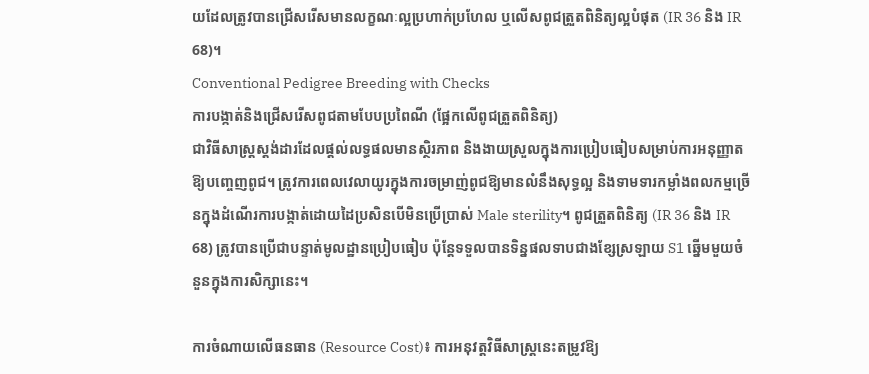យដែលត្រូវបានជ្រើសរើសមានលក្ខណៈល្អប្រហាក់ប្រហែល ឬលើសពូជត្រួតពិនិត្យល្អបំផុត (IR 36 និង IR 68)។
Conventional Pedigree Breeding with Checks
ការបង្កាត់និងជ្រើសរើសពូជតាមបែបប្រពៃណី (ផ្អែកលើពូជត្រួតពិនិត្យ)
ជាវិធីសាស្ត្រស្តង់ដារដែលផ្តល់លទ្ធផលមានស្ថិរភាព និងងាយស្រួលក្នុងការប្រៀបធៀបសម្រាប់ការអនុញ្ញាតឱ្យបញ្ចេញពូជ។ ត្រូវការពេលវេលាយូរក្នុងការចម្រាញ់ពូជឱ្យមានលំនឹងសុទ្ធល្អ និងទាមទារកម្លាំងពលកម្មច្រើនក្នុងដំណើរការបង្កាត់ដោយដៃប្រសិនបើមិនប្រើប្រាស់ Male sterility។ ពូជត្រួតពិនិត្យ (IR 36 និង IR 68) ត្រូវបានប្រើជាបន្ទាត់មូលដ្ឋានប្រៀបធៀប ប៉ុន្តែទទួលបានទិន្នផលទាបជាងខ្សែស្រឡាយ S1 ឆ្នើមមួយចំនួនក្នុងការសិក្សានេះ។

ការចំណាយលើធនធាន (Resource Cost)៖ ការអនុវត្តវិធីសាស្ត្រនេះតម្រូវឱ្យ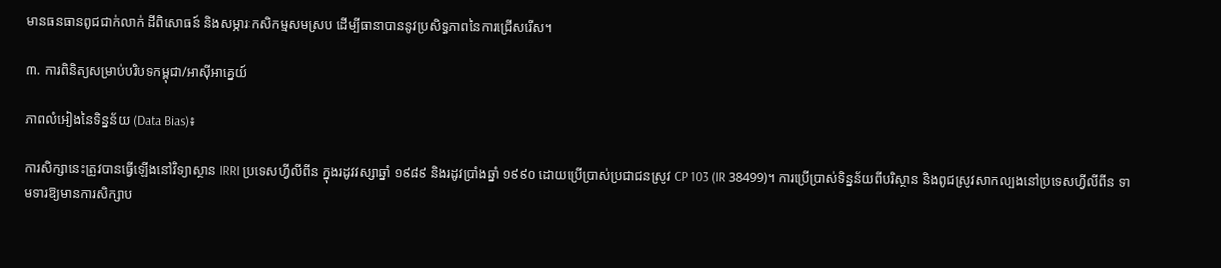មានធនធានពូជជាក់លាក់ ដីពិសោធន៍ និងសម្ភារៈកសិកម្មសមស្រប ដើម្បីធានាបាននូវប្រសិទ្ធភាពនៃការជ្រើសរើស។

៣. ការពិនិត្យសម្រាប់បរិបទកម្ពុជា/អាស៊ីអាគ្នេយ៍

ភាពលំអៀងនៃទិន្នន័យ (Data Bias)៖

ការសិក្សានេះត្រូវបានធ្វើឡើងនៅវិទ្យាស្ថាន IRRI ប្រទេសហ្វីលីពីន ក្នុងរដូវវស្សាឆ្នាំ ១៩៨៩ និងរដូវប្រាំងឆ្នាំ ១៩៩០ ដោយប្រើប្រាស់ប្រជាជនស្រូវ CP 103 (IR 38499)។ ការប្រើប្រាស់ទិន្នន័យពីបរិស្ថាន និងពូជស្រូវសាកល្បងនៅប្រទេសហ្វីលីពីន ទាមទារឱ្យមានការសិក្សាប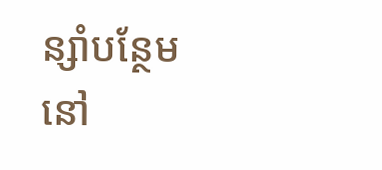ន្សាំបន្ថែមនៅ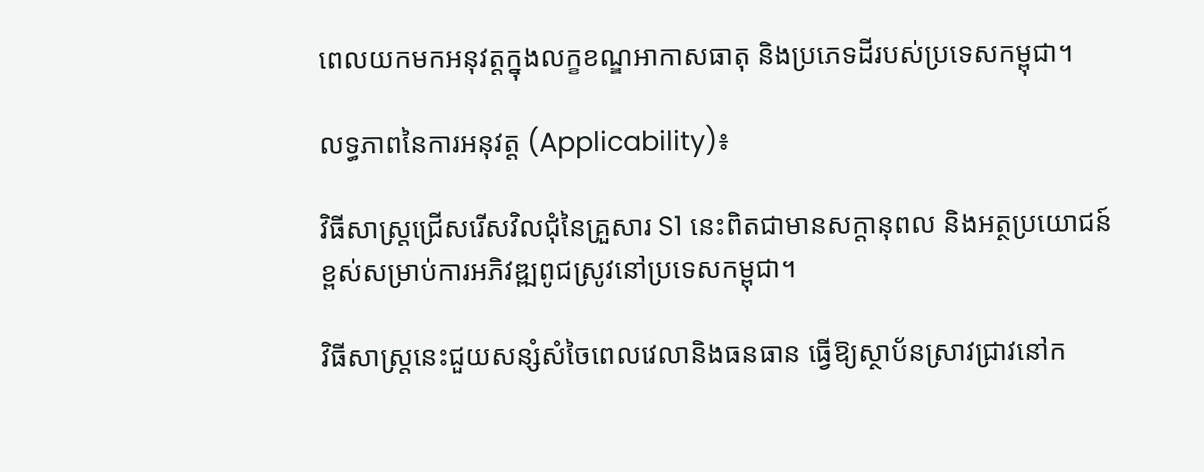ពេលយកមកអនុវត្តក្នុងលក្ខខណ្ឌអាកាសធាតុ និងប្រភេទដីរបស់ប្រទេសកម្ពុជា។

លទ្ធភាពនៃការអនុវត្ត (Applicability)៖

វិធីសាស្ត្រជ្រើសរើសវិលជុំនៃគ្រួសារ S1 នេះពិតជាមានសក្តានុពល និងអត្ថប្រយោជន៍ខ្ពស់សម្រាប់ការអភិវឌ្ឍពូជស្រូវនៅប្រទេសកម្ពុជា។

វិធីសាស្ត្រនេះជួយសន្សំសំចៃពេលវេលានិងធនធាន ធ្វើឱ្យស្ថាប័នស្រាវជ្រាវនៅក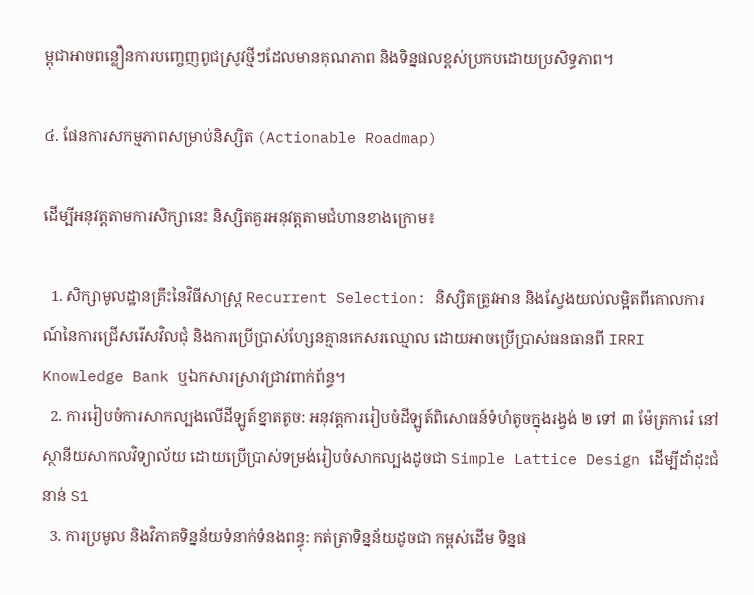ម្ពុជាអាចពន្លឿនការបញ្ចេញពូជស្រូវថ្មីៗដែលមានគុណភាព និងទិន្នផលខ្ពស់ប្រកបដោយប្រសិទ្ធភាព។

៤. ផែនការសកម្មភាពសម្រាប់និស្សិត (Actionable Roadmap)

ដើម្បីអនុវត្តតាមការសិក្សានេះ និស្សិតគួរអនុវត្តតាមជំហានខាងក្រោម៖

  1. សិក្សាមូលដ្ឋានគ្រឹះនៃវិធីសាស្ត្រ Recurrent Selection: និស្សិតត្រូវអាន និងស្វែងយល់លម្អិតពីគោលការណ៍នៃការជ្រើសរើសវិលជុំ និងការប្រើប្រាស់ហ្សែនគ្មានកេសរឈ្មោល ដោយអាចប្រើប្រាស់ធនធានពី IRRI Knowledge Bank ឬឯកសារស្រាវជ្រាវពាក់ព័ន្ធ។
  2. ការរៀបចំការសាកល្បងលើដីឡូត៍ខ្នាតតូច: អនុវត្តការរៀបចំដីឡូត៍ពិសោធន៍ទំហំតូចក្នុងរង្វង់ ២ ទៅ ៣ ម៉ែត្រការ៉េ នៅស្ថានីយសាកលវិទ្យាល័យ ដោយប្រើប្រាស់ទម្រង់រៀបចំសាកល្បងដូចជា Simple Lattice Design ដើម្បីដាំដុះជំនាន់ S1
  3. ការប្រមូល និងវិភាគទិន្នន័យទំនាក់ទំនងពន្ធុ: កត់ត្រាទិន្នន័យដូចជា កម្ពស់ដើម ទិន្នផ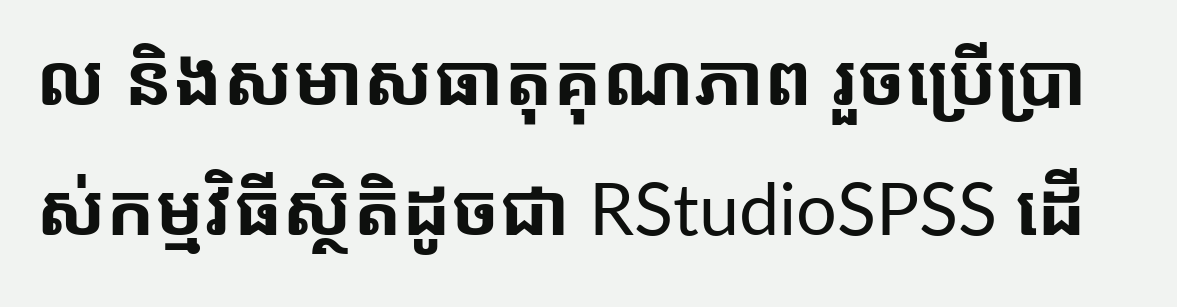ល និងសមាសធាតុគុណភាព រួចប្រើប្រាស់កម្មវិធីស្ថិតិដូចជា RStudioSPSS ដើ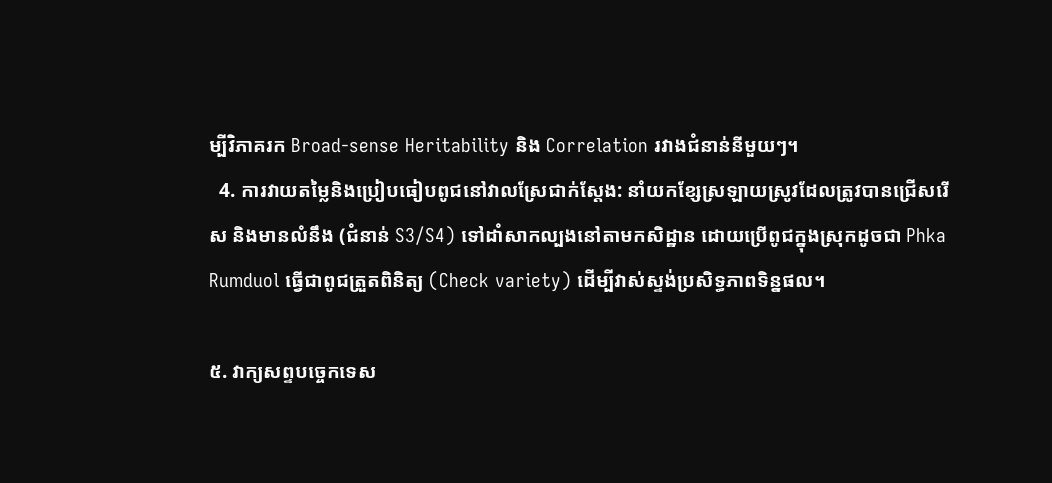ម្បីវិភាគរក Broad-sense Heritability និង Correlation រវាងជំនាន់នីមួយៗ។
  4. ការវាយតម្លៃនិងប្រៀបធៀបពូជនៅវាលស្រែជាក់ស្តែង: នាំយកខ្សែស្រឡាយស្រូវដែលត្រូវបានជ្រើសរើស និងមានលំនឹង (ជំនាន់ S3/S4) ទៅដាំសាកល្បងនៅតាមកសិដ្ឋាន ដោយប្រើពូជក្នុងស្រុកដូចជា Phka Rumduol ធ្វើជាពូជត្រួតពិនិត្យ (Check variety) ដើម្បីវាស់ស្ទង់ប្រសិទ្ធភាពទិន្នផល។

៥. វាក្យសព្ទបច្ចេកទេស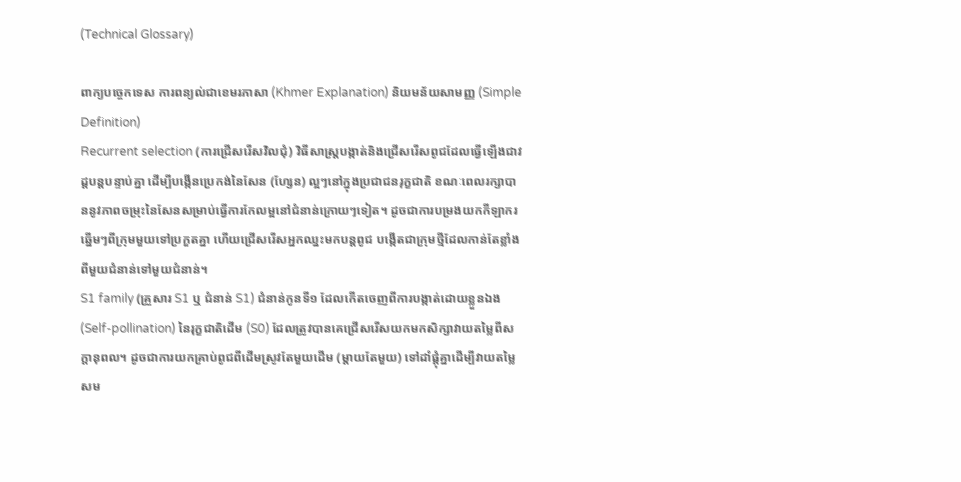(Technical Glossary)

ពាក្យបច្ចេកទេស ការពន្យល់ជាខេមរភាសា (Khmer Explanation) និយមន័យសាមញ្ញ (Simple Definition)
Recurrent selection (ការជ្រើសរើសវិលជុំ) វិធីសាស្ត្របង្កាត់និងជ្រើសរើសពូជដែលធ្វើឡើងជាវដ្តបន្តបន្ទាប់គ្នា ដើម្បីបង្កើនប្រេកង់នៃសែន (ហ្សែន) ល្អៗនៅក្នុងប្រជាជនរុក្ខជាតិ ខណៈពេលរក្សាបាននូវភាពចម្រុះនៃសែនសម្រាប់ធ្វើការកែលម្អនៅជំនាន់ក្រោយៗទៀត។ ដូចជាការបម្រងយកកីឡាករឆ្នើមៗពីក្រុមមួយទៅប្រកួតគ្នា ហើយជ្រើសរើសអ្នកឈ្នះមកបន្តពូជ បង្កើតជាក្រុមថ្មីដែលកាន់តែខ្លាំងពីមួយជំនាន់ទៅមួយជំនាន់។
S1 family (គ្រួសារ S1 ឬ ជំនាន់ S1) ជំនាន់កូនទី១ ដែលកើតចេញពីការបង្កាត់ដោយខ្លួនឯង (Self-pollination) នៃរុក្ខជាតិដើម (S0) ដែលត្រូវបានគេជ្រើសរើសយកមកសិក្សាវាយតម្លៃពីសក្តានុពល។ ដូចជាការយកគ្រាប់ពូជពីដើមស្រូវតែមួយដើម (ម្តាយតែមួយ) ទៅដាំផ្តុំគ្នាដើម្បីវាយតម្លៃសម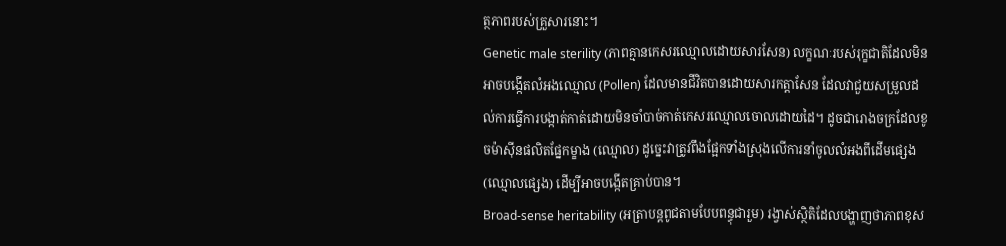ត្ថភាពរបស់គ្រួសារនោះ។
Genetic male sterility (ភាពគ្មានកេសរឈ្មោលដោយសារសែន) លក្ខណៈរបស់រុក្ខជាតិដែលមិនអាចបង្កើតលំអងឈ្មោល (Pollen) ដែលមានជីវិតបានដោយសារកត្តាសែន ដែលវាជួយសម្រួលដល់ការធ្វើការបង្កាត់កាត់ដោយមិនចាំបាច់កាត់កេសរឈ្មោលចោលដោយដៃ។ ដូចជារោងចក្រដែលខូចម៉ាស៊ីនផលិតផ្នែកម្ខាង (ឈ្មោល) ដូច្នេះវាត្រូវពឹងផ្អែកទាំងស្រុងលើការនាំចូលលំអងពីដើមផ្សេង (ឈ្មោលផ្សេង) ដើម្បីអាចបង្កើតគ្រាប់បាន។
Broad-sense heritability (អត្រាបន្តពូជតាមបែបពន្ធុជារួម) រង្វាស់ស្ថិតិដែលបង្ហាញថាភាពខុស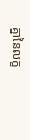គ្នានៃលក្ខ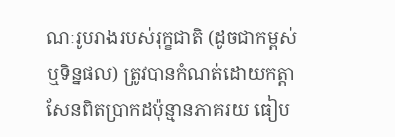ណៈរូបរាងរបស់រុក្ខជាតិ (ដូចជាកម្ពស់ ឬទិន្នផល) ត្រូវបានកំណត់ដោយកត្តាសែនពិតប្រាកដប៉ុន្មានភាគរយ ធៀប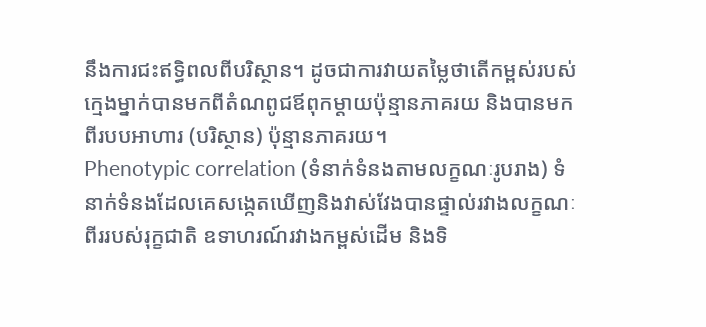នឹងការជះឥទ្ធិពលពីបរិស្ថាន។ ដូចជាការវាយតម្លៃថាតើកម្ពស់របស់ក្មេងម្នាក់បានមកពីតំណពូជឪពុកម្តាយប៉ុន្មានភាគរយ និងបានមកពីរបបអាហារ (បរិស្ថាន) ប៉ុន្មានភាគរយ។
Phenotypic correlation (ទំនាក់ទំនងតាមលក្ខណៈរូបរាង) ទំនាក់ទំនងដែលគេសង្កេតឃើញនិងវាស់វែងបានផ្ទាល់រវាងលក្ខណៈពីររបស់រុក្ខជាតិ ឧទាហរណ៍រវាងកម្ពស់ដើម និងទិ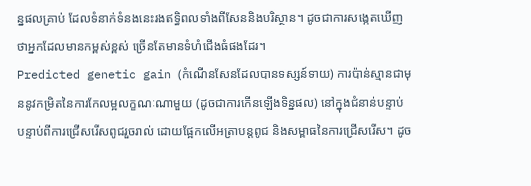ន្នផលគ្រាប់ ដែលទំនាក់ទំនងនេះរងឥទ្ធិពលទាំងពីសែននិងបរិស្ថាន។ ដូចជាការសង្កេតឃើញថាអ្នកដែលមានកម្ពស់ខ្ពស់ ច្រើនតែមានទំហំជើងធំផងដែរ។
Predicted genetic gain (កំណើនសែនដែលបានទស្សន៍ទាយ) ការប៉ាន់ស្មានជាមុននូវកម្រិតនៃការកែលម្អលក្ខណៈណាមួយ (ដូចជាការកើនឡើងទិន្នផល) នៅក្នុងជំនាន់បន្ទាប់ បន្ទាប់ពីការជ្រើសរើសពូជរួចរាល់ ដោយផ្អែកលើអត្រាបន្តពូជ និងសម្ពាធនៃការជ្រើសរើស។ ដូច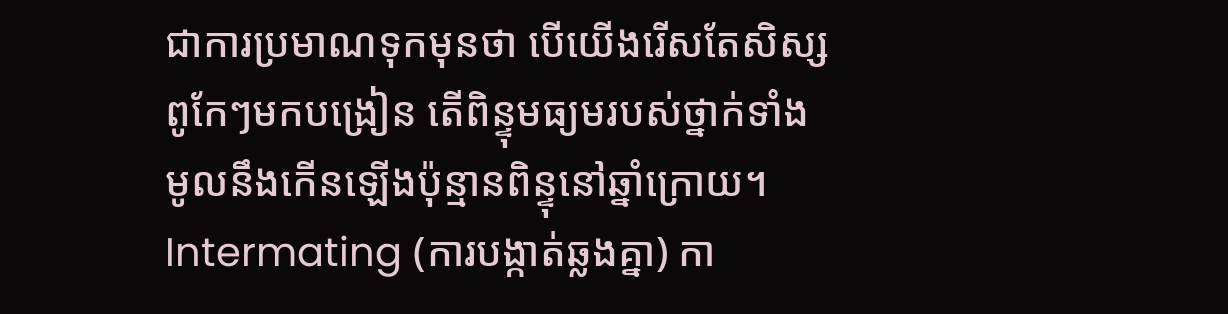ជាការប្រមាណទុកមុនថា បើយើងរើសតែសិស្សពូកែៗមកបង្រៀន តើពិន្ទុមធ្យមរបស់ថ្នាក់ទាំងមូលនឹងកើនឡើងប៉ុន្មានពិន្ទុនៅឆ្នាំក្រោយ។
Intermating (ការបង្កាត់ឆ្លងគ្នា) កា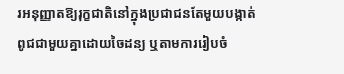រអនុញ្ញាតឱ្យរុក្ខជាតិនៅក្នុងប្រជាជនតែមួយបង្កាត់ពូជជាមួយគ្នាដោយចៃដន្យ ឬតាមការរៀបចំ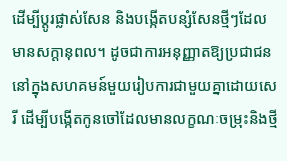ដើម្បីប្តូរផ្លាស់សែន និងបង្កើតបន្សំសែនថ្មីៗដែលមានសក្តានុពល។ ដូចជាការអនុញ្ញាតឱ្យប្រជាជននៅក្នុងសហគមន៍មួយរៀបការជាមួយគ្នាដោយសេរី ដើម្បីបង្កើតកូនចៅដែលមានលក្ខណៈចម្រុះនិងថ្មី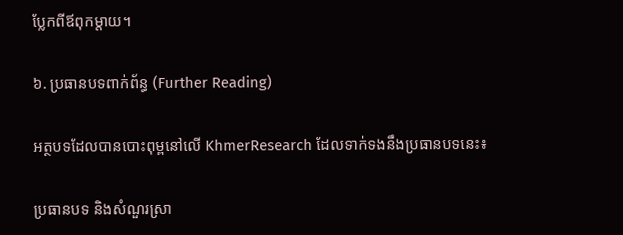ប្លែកពីឪពុកម្តាយ។

៦. ប្រធានបទពាក់ព័ន្ធ (Further Reading)

អត្ថបទដែលបានបោះពុម្ពនៅលើ KhmerResearch ដែលទាក់ទងនឹងប្រធានបទនេះ៖

ប្រធានបទ និងសំណួរស្រា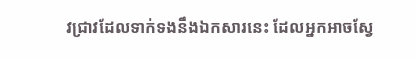វជ្រាវដែលទាក់ទងនឹងឯកសារនេះ ដែលអ្នកអាចស្វែ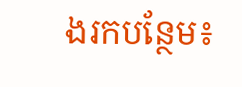ងរកបន្ថែម៖